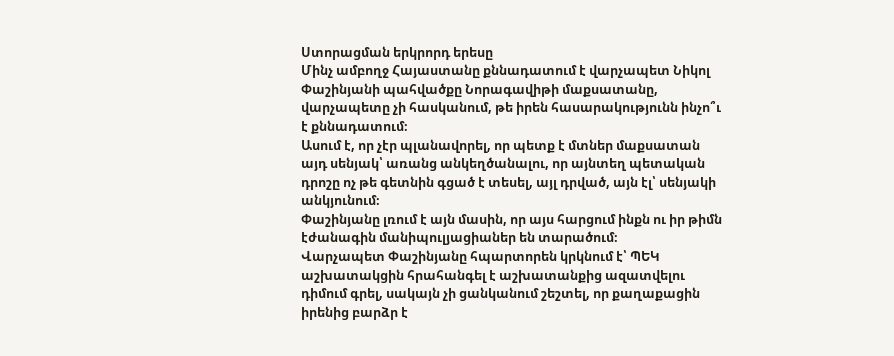Ստորացման երկրորդ երեսը
Մինչ ամբողջ Հայաստանը քննադատում է վարչապետ Նիկոլ Փաշինյանի պահվածքը Նորագավիթի մաքսատանը, վարչապետը չի հասկանում, թե իրեն հասարակությունն ինչո՞ւ է քննադատում։
Ասում է, որ չէր պլանավորել, որ պետք է մտներ մաքսատան այդ սենյակ՝ առանց անկեղծանալու, որ այնտեղ պետական դրոշը ոչ թե գետնին գցած է տեսել, այլ դրված, այն էլ՝ սենյակի անկյունում։
Փաշինյանը լռում է այն մասին, որ այս հարցում ինքն ու իր թիմն էժանագին մանիպուլյացիաներ են տարածում։
Վարչապետ Փաշինյանը հպարտորեն կրկնում է՝ ՊԵԿ աշխատակցին հրահանգել է աշխատանքից ազատվելու դիմում գրել, սակայն չի ցանկանում շեշտել, որ քաղաքացին իրենից բարձր է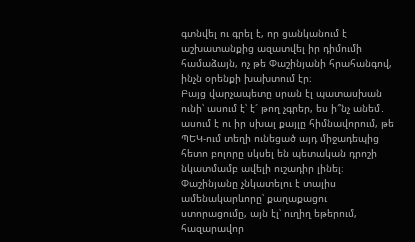գտնվել ու գրել է, որ ցանկանում է աշխատանքից ազատվել իր դիմումի համաձայն, ոչ թե Փաշինյանի հրահանգով, ինչն օրենքի խախտում էր։
Բայց վարչապետը սրան էլ պատասխան ունի՝ ասում է՝ է՜ թող չգրեր, ես ի՞նչ անեմ․ ասում է ու իր սխալ քայլը հիմնավորում, թե ՊԵԿ-ում տեղի ունեցած այդ միջադեպից հետո բոլորը սկսել են պետական դրոշի նկատմամբ ավելի ուշադիր լինել։
Փաշինյանը չնկատելու է տալիս ամենակարևորը՝ քաղաքացու ստորացումը, այն էլ՝ ուղիղ եթերում, հազարավոր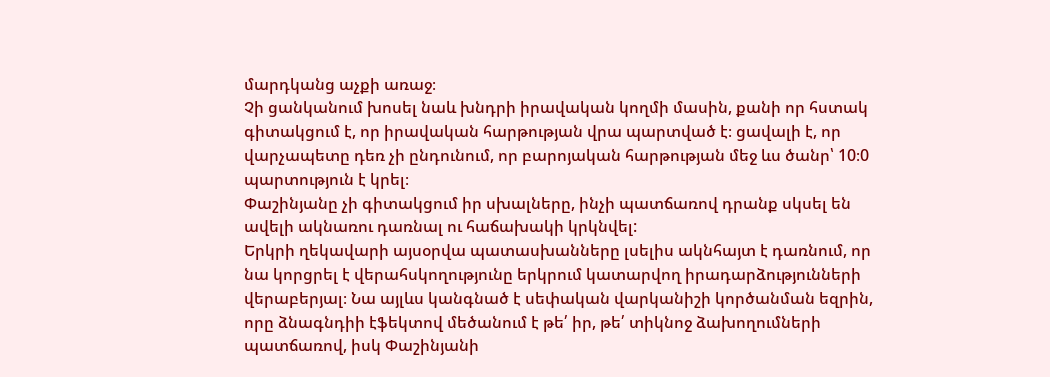մարդկանց աչքի առաջ։
Չի ցանկանում խոսել նաև խնդրի իրավական կողմի մասին, քանի որ հստակ գիտակցում է, որ իրավական հարթության վրա պարտված է։ ցավալի է, որ վարչապետը դեռ չի ընդունում, որ բարոյական հարթության մեջ ևս ծանր՝ 10։0 պարտություն է կրել։
Փաշինյանը չի գիտակցում իր սխալները, ինչի պատճառով դրանք սկսել են ավելի ակնառու դառնալ ու հաճախակի կրկնվել:
Երկրի ղեկավարի այսօրվա պատասխանները լսելիս ակնհայտ է դառնում, որ նա կորցրել է վերահսկողությունը երկրում կատարվող իրադարձությունների վերաբերյալ։ Նա այլևս կանգնած է սեփական վարկանիշի կործանման եզրին, որը ձնագնդիի էֆեկտով մեծանում է թե՛ իր, թե՛ տիկնոջ ձախողումների պատճառով, իսկ Փաշինյանի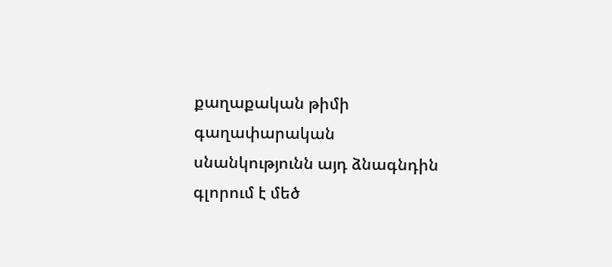քաղաքական թիմի գաղափարական սնանկությունն այդ ձնագնդին գլորում է մեծ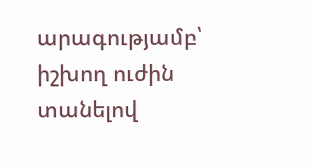արագությամբ՝ իշխող ուժին տանելով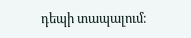դեպի տապալում։